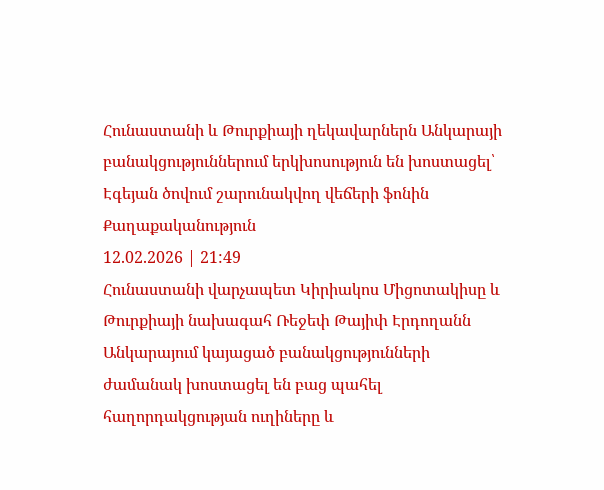Հունաստանի և Թուրքիայի ղեկավարներն Անկարայի բանակցություններում երկխոսություն են խոստացել՝ Էգեյան ծովում շարունակվող վեճերի ֆոնին
Քաղաքականություն
12.02.2026 | 21:49
Հունաստանի վարչապետ Կիրիակոս Միցոտակիսը և Թուրքիայի նախագահ Ռեջեփ Թայիփ Էրդողանն Անկարայում կայացած բանակցությունների ժամանակ խոստացել են բաց պահել հաղորդակցության ուղիները և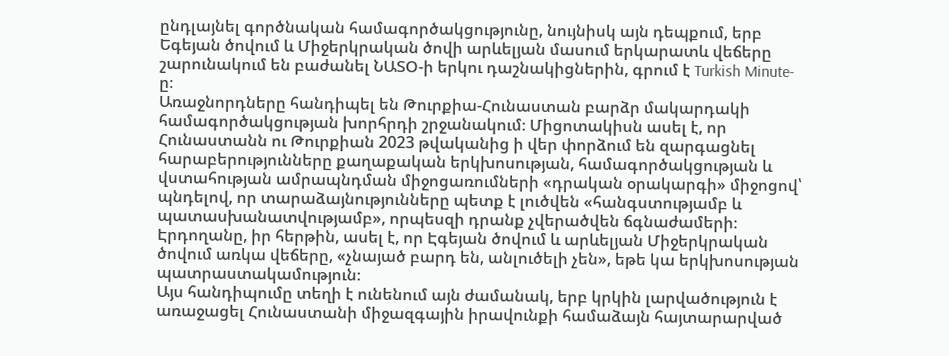ընդլայնել գործնական համագործակցությունը, նույնիսկ այն դեպքում, երբ Եգեյան ծովում և Միջերկրական ծովի արևելյան մասում երկարատև վեճերը շարունակում են բաժանել ՆԱՏՕ-ի երկու դաշնակիցներին, գրում է Turkish Minute-ը։
Առաջնորդները հանդիպել են Թուրքիա-Հունաստան բարձր մակարդակի համագործակցության խորհրդի շրջանակում։ Միցոտակիսն ասել է, որ Հունաստանն ու Թուրքիան 2023 թվականից ի վեր փորձում են զարգացնել հարաբերությունները քաղաքական երկխոսության, համագործակցության և վստահության ամրապնդման միջոցառումների «դրական օրակարգի» միջոցով՝ պնդելով, որ տարաձայնությունները պետք է լուծվեն «հանգստությամբ և պատասխանատվությամբ», որպեսզի դրանք չվերածվեն ճգնաժամերի։
Էրդողանը, իր հերթին, ասել է, որ Էգեյան ծովում և արևելյան Միջերկրական ծովում առկա վեճերը, «չնայած բարդ են, անլուծելի չեն», եթե կա երկխոսության պատրաստակամություն։
Այս հանդիպումը տեղի է ունենում այն ժամանակ, երբ կրկին լարվածություն է առաջացել Հունաստանի միջազգային իրավունքի համաձայն հայտարարված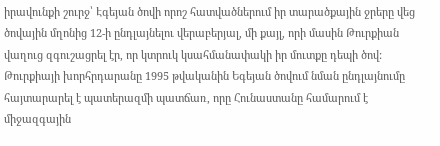իրավունքի շուրջ՝ Էգեյան ծովի որոշ հատվածներում իր տարածքային ջրերը վեց ծովային մղոնից 12-ի ընդլայնելու վերաբերյալ, մի քայլ, որի մասին Թուրքիան վաղուց զգուշացրել էր, որ կտրուկ կսահմանափակի իր մուտքը դեպի ծով: Թուրքիայի խորհրդարանը 1995 թվականին Եգեյան ծովում նման ընդլայնումը հայտարարել է պատերազմի պատճառ, որը Հունաստանը համարում է միջազգային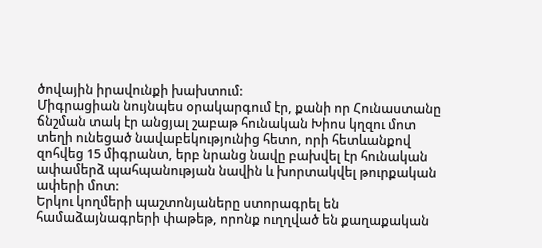ծովային իրավունքի խախտում:
Միգրացիան նույնպես օրակարգում էր, քանի որ Հունաստանը ճնշման տակ էր անցյալ շաբաթ հունական Խիոս կղզու մոտ տեղի ունեցած նավաբեկությունից հետո, որի հետևանքով զոհվեց 15 միգրանտ, երբ նրանց նավը բախվել էր հունական ափամերձ պահպանության նավին և խորտակվել թուրքական ափերի մոտ:
Երկու կողմերի պաշտոնյաները ստորագրել են համաձայնագրերի փաթեթ, որոնք ուղղված են քաղաքական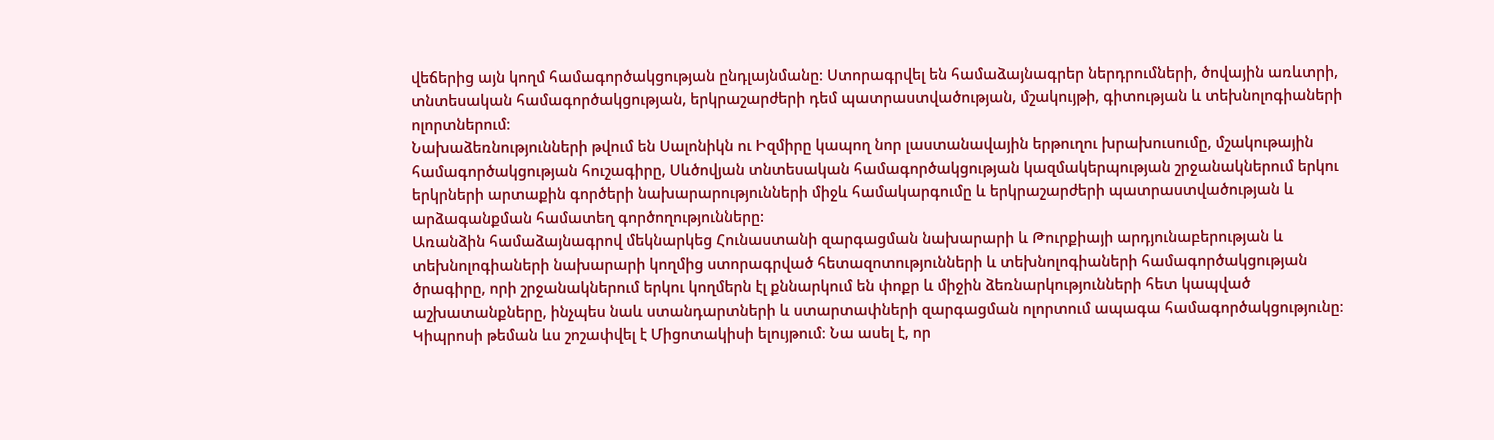վեճերից այն կողմ համագործակցության ընդլայնմանը։ Ստորագրվել են համաձայնագրեր ներդրումների, ծովային առևտրի, տնտեսական համագործակցության, երկրաշարժերի դեմ պատրաստվածության, մշակույթի, գիտության և տեխնոլոգիաների ոլորտներում։
Նախաձեռնությունների թվում են Սալոնիկն ու Իզմիրը կապող նոր լաստանավային երթուղու խրախուսումը, մշակութային համագործակցության հուշագիրը, Սևծովյան տնտեսական համագործակցության կազմակերպության շրջանակներում երկու երկրների արտաքին գործերի նախարարությունների միջև համակարգումը և երկրաշարժերի պատրաստվածության և արձագանքման համատեղ գործողությունները:
Առանձին համաձայնագրով մեկնարկեց Հունաստանի զարգացման նախարարի և Թուրքիայի արդյունաբերության և տեխնոլոգիաների նախարարի կողմից ստորագրված հետազոտությունների և տեխնոլոգիաների համագործակցության ծրագիրը, որի շրջանակներում երկու կողմերն էլ քննարկում են փոքր և միջին ձեռնարկությունների հետ կապված աշխատանքները, ինչպես նաև ստանդարտների և ստարտափների զարգացման ոլորտում ապագա համագործակցությունը։
Կիպրոսի թեման ևս շոշափվել է Միցոտակիսի ելույթում։ Նա ասել է, որ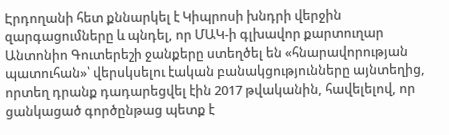Էրդողանի հետ քննարկել է Կիպրոսի խնդրի վերջին զարգացումները և պնդել, որ ՄԱԿ-ի գլխավոր քարտուղար Անտոնիո Գուտերեշի ջանքերը ստեղծել են «հնարավորության պատուհան»՝ վերսկսելու էական բանակցությունները այնտեղից, որտեղ դրանք դադարեցվել էին 2017 թվականին, հավելելով, որ ցանկացած գործընթաց պետք է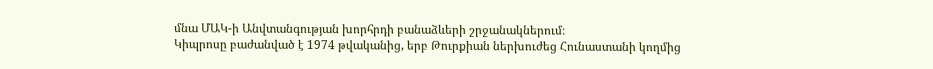մնա ՄԱԿ-ի Անվտանգության խորհրդի բանաձևերի շրջանակներում։
Կիպրոսը բաժանված է 1974 թվականից, երբ Թուրքիան ներխուժեց Հունաստանի կողմից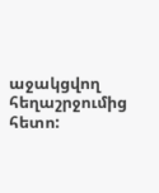աջակցվող հեղաշրջումից հետո: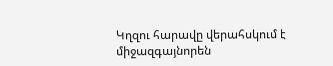Կղզու հարավը վերահսկում է միջազգայնորեն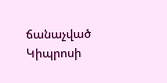ճանաչված Կիպրոսի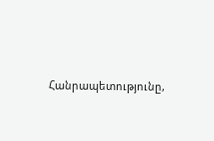Հանրապետությունը,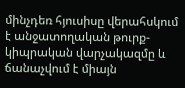մինչդեռ հյուսիսը վերահսկում է անջատողական թուրք-կիպրական վարչակազմը և ճանաչվում է միայն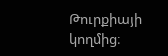Թուրքիայի կողմից։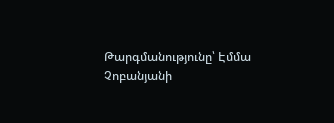Թարգմանությունը՝ Էմմա Չոբանյանի